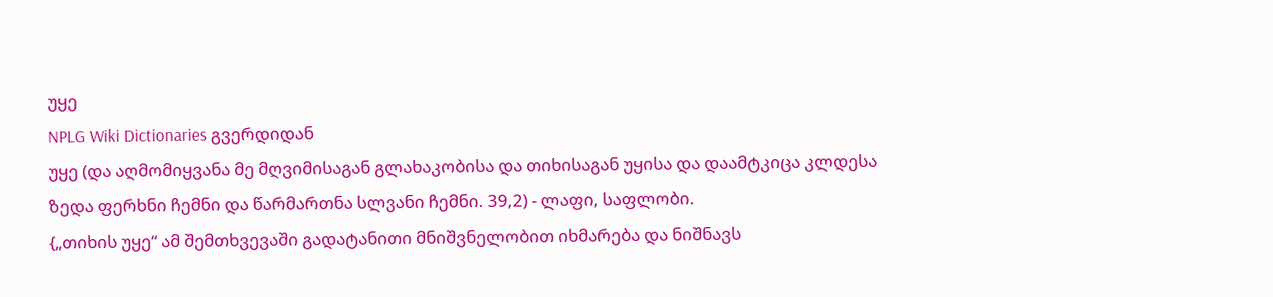უყე
NPLG Wiki Dictionaries გვერდიდან
უყე (და აღმომიყვანა მე მღვიმისაგან გლახაკობისა და თიხისაგან უყისა და დაამტკიცა კლდესა ზედა ფერხნი ჩემნი და წარმართნა სლვანი ჩემნი. 39,2) - ლაფი, საფლობი.
{„თიხის უყე“ ამ შემთხვევაში გადატანითი მნიშვნელობით იხმარება და ნიშნავს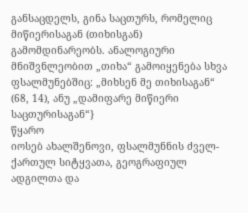განსაცდელს, გინა საცთურს, რომელიც მიწიერისაგან (თიხისგან) გამომდინარეობს. ანალოგიური მნიშვნლეობით „თიხა“ გამოიყენება სხვა ფსალმუნებშიც: „მიხსენ მე თიხისაგან“ (68, 14), ანუ „დამიფარე მიწიერი საცთურისაგან“}
წყარო
იოსებ ახალშენოვი, ფსალმუნნის ძველ-ქართულ სიტყვათა, გეოგრაფიულ ადგილთა და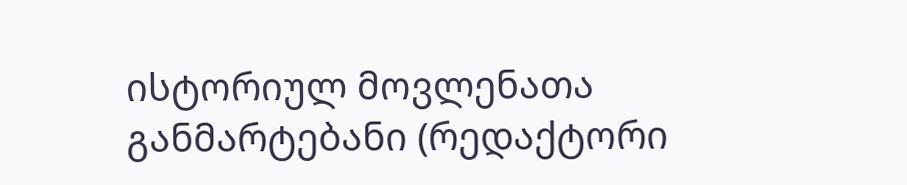ისტორიულ მოვლენათა განმარტებანი (რედაქტორი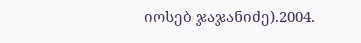იოსებ ჯაჯანიძე).2004.